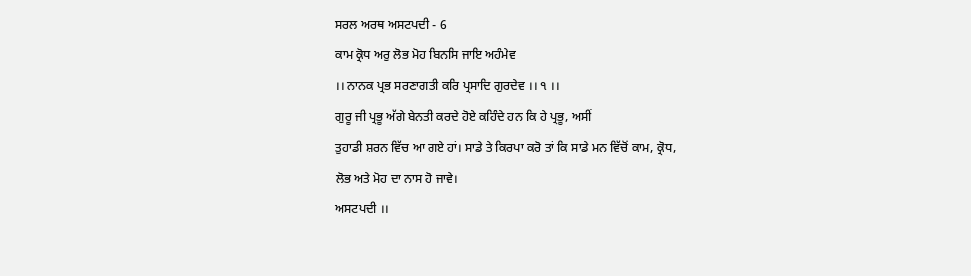ਸਰਲ ਅਰਥ ਅਸਟਪਦੀ - 6
ਕਾਮ ਕ੍ਰੋਧ ਅਰੁ ਲੋਭ ਮੋਹ ਬਿਨਸਿ ਜਾਇ ਅਹੰਮੇਵ
।। ਨਾਨਕ ਪ੍ਰਭ ਸਰਣਾਗਤੀ ਕਰਿ ਪ੍ਰਸਾਦਿ ਗੁਰਦੇਵ ।। ੧ ।।
ਗੁਰੂ ਜੀ ਪ੍ਰਭੂ ਅੱਗੇ ਬੇਨਤੀ ਕਰਦੇ ਹੋਏ ਕਹਿੰਦੇ ਹਨ ਕਿ ਹੇ ਪ੍ਰਭੂ, ਅਸੀਂ
ਤੁਹਾਡੀ ਸ਼ਰਨ ਵਿੱਚ ਆ ਗਏ ਹਾਂ। ਸਾਡੇ ਤੇ ਕਿਰਪਾ ਕਰੋ ਤਾਂ ਕਿ ਸਾਡੇ ਮਨ ਵਿੱਚੋਂ ਕਾਮ, ਕ੍ਰੋਧ,
ਲੋਭ ਅਤੇ ਮੋਹ ਦਾ ਨਾਸ ਹੋ ਜਾਵੇ।
ਅਸਟਪਦੀ ।।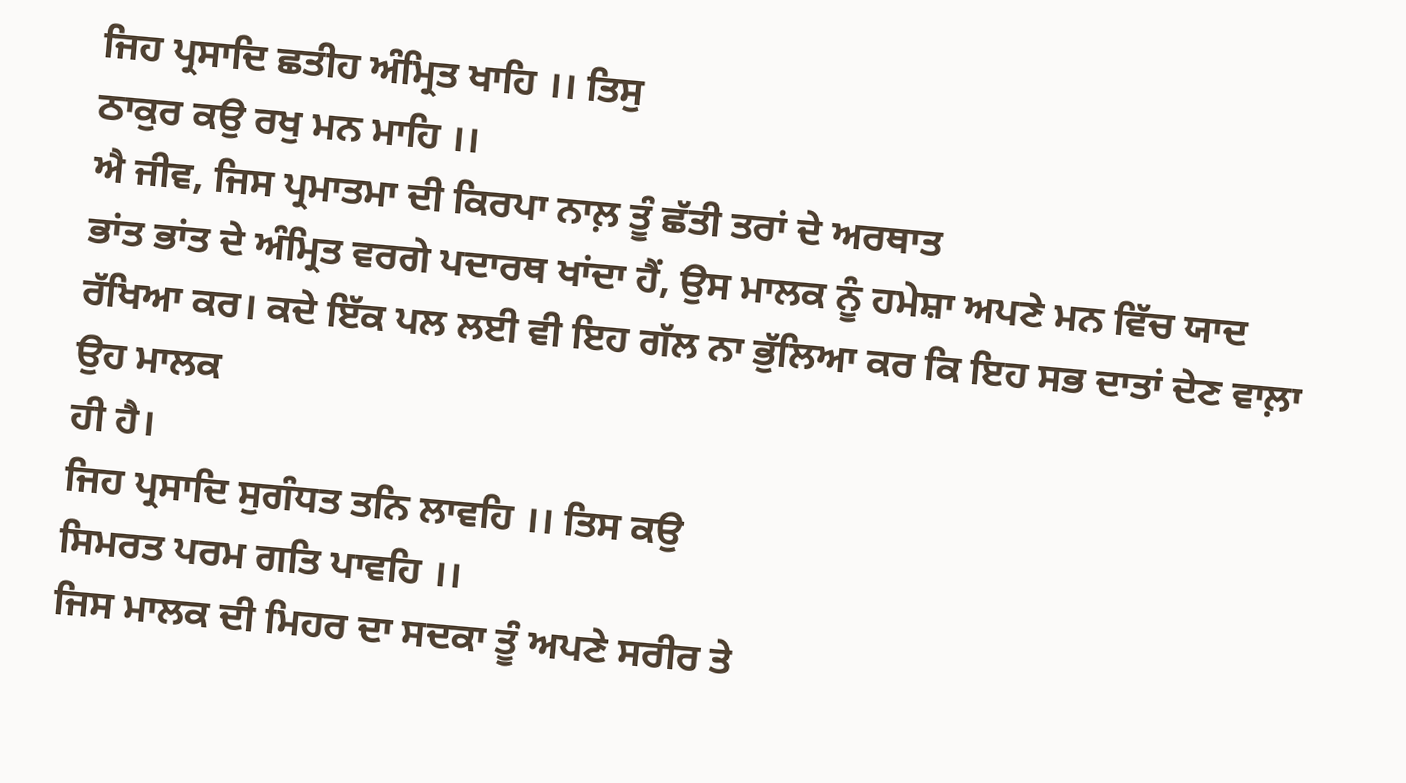ਜਿਹ ਪ੍ਰਸਾਦਿ ਛਤੀਹ ਅੰਮ੍ਰਿਤ ਖਾਹਿ ।। ਤਿਸੁ
ਠਾਕੁਰ ਕਉ ਰਖੁ ਮਨ ਮਾਹਿ ।।
ਐ ਜੀਵ, ਜਿਸ ਪ੍ਰਮਾਤਮਾ ਦੀ ਕਿਰਪਾ ਨਾਲ਼ ਤੂੰ ਛੱਤੀ ਤਰਾਂ ਦੇ ਅਰਥਾਤ
ਭਾਂਤ ਭਾਂਤ ਦੇ ਅੰਮ੍ਰਿਤ ਵਰਗੇ ਪਦਾਰਥ ਖਾਂਦਾ ਹੈਂ, ਉਸ ਮਾਲਕ ਨੂੰ ਹਮੇਸ਼ਾ ਅਪਣੇ ਮਨ ਵਿੱਚ ਯਾਦ
ਰੱਖਿਆ ਕਰ। ਕਦੇ ਇੱਕ ਪਲ ਲਈ ਵੀ ਇਹ ਗੱਲ ਨਾ ਭੁੱਲਿਆ ਕਰ ਕਿ ਇਹ ਸਭ ਦਾਤਾਂ ਦੇਣ ਵਾਲ਼ਾ ਉਹ ਮਾਲਕ
ਹੀ ਹੈ।
ਜਿਹ ਪ੍ਰਸਾਦਿ ਸੁਗੰਧਤ ਤਨਿ ਲਾਵਹਿ ।। ਤਿਸ ਕਉ
ਸਿਮਰਤ ਪਰਮ ਗਤਿ ਪਾਵਹਿ ।।
ਜਿਸ ਮਾਲਕ ਦੀ ਮਿਹਰ ਦਾ ਸਦਕਾ ਤੂੰ ਅਪਣੇ ਸਰੀਰ ਤੇ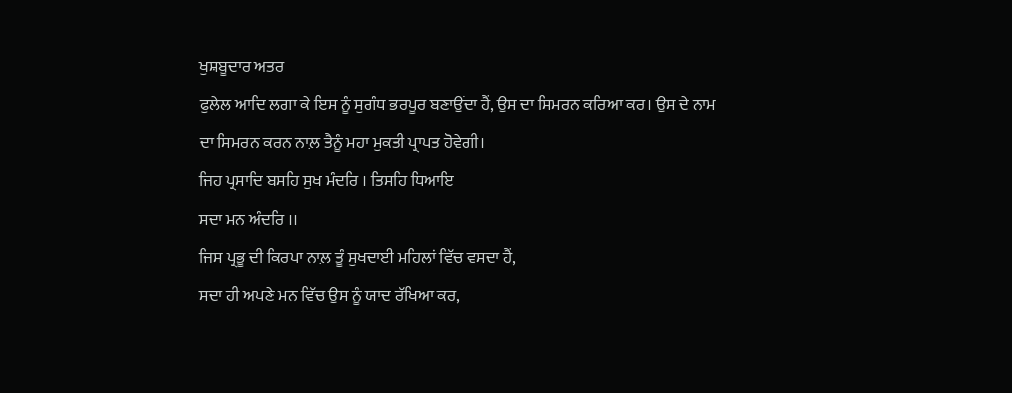ਖੁਸ਼ਬੂਦਾਰ ਅਤਰ
ਫੁਲੇਲ ਆਦਿ ਲਗਾ ਕੇ ਇਸ ਨੂੰ ਸੁਗੰਧ ਭਰਪੂਰ ਬਣਾਉਂਦਾ ਹੈਂ, ਉਸ ਦਾ ਸਿਮਰਨ ਕਰਿਆ ਕਰ। ਉਸ ਦੇ ਨਾਮ
ਦਾ ਸਿਮਰਨ ਕਰਨ ਨਾਲ਼ ਤੈਨੂੰ ਮਹਾ ਮੁਕਤੀ ਪ੍ਰਾਪਤ ਹੋਵੇਗੀ।
ਜਿਹ ਪ੍ਰਸਾਦਿ ਬਸਹਿ ਸੁਖ ਮੰਦਰਿ । ਤਿਸਹਿ ਧਿਆਇ
ਸਦਾ ਮਨ ਅੰਦਰਿ ।।
ਜਿਸ ਪ੍ਰਭੂ ਦੀ ਕਿਰਪਾ ਨਾਲ਼ ਤੂੰ ਸੁਖਦਾਈ ਮਹਿਲਾਂ ਵਿੱਚ ਵਸਦਾ ਹੈਂ,
ਸਦਾ ਹੀ ਅਪਣੇ ਮਨ ਵਿੱਚ ਉਸ ਨੂੰ ਯਾਦ ਰੱਖਿਆ ਕਰ,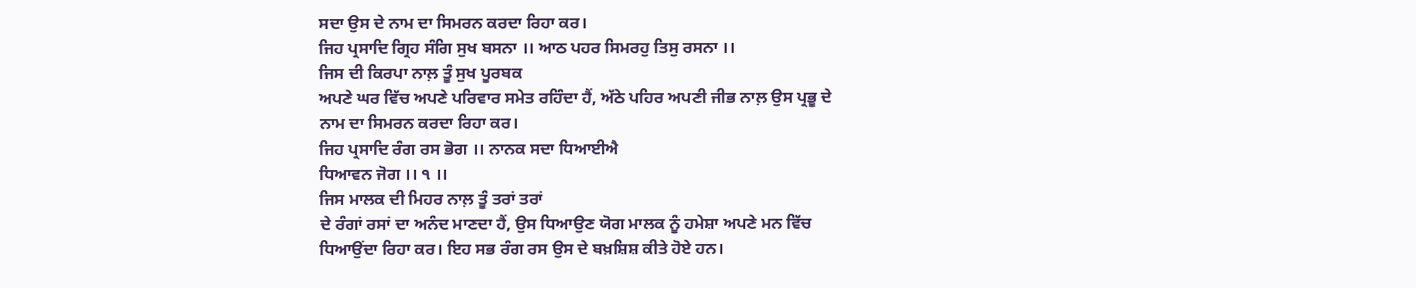ਸਦਾ ਉਸ ਦੇ ਨਾਮ ਦਾ ਸਿਮਰਨ ਕਰਦਾ ਰਿਹਾ ਕਰ।
ਜਿਹ ਪ੍ਰਸਾਦਿ ਗ੍ਰਿਹ ਸੰਗਿ ਸੁਖ ਬਸਨਾ ।। ਆਠ ਪਹਰ ਸਿਮਰਹੁ ਤਿਸੁ ਰਸਨਾ ।।
ਜਿਸ ਦੀ ਕਿਰਪਾ ਨਾਲ਼ ਤੂੰ ਸੁਖ ਪੂਰਬਕ
ਅਪਣੇ ਘਰ ਵਿੱਚ ਅਪਣੇ ਪਰਿਵਾਰ ਸਮੇਤ ਰਹਿੰਦਾ ਹੈਂ, ਅੱਠੇ ਪਹਿਰ ਅਪਣੀ ਜੀਭ ਨਾਲ਼ ਉਸ ਪ੍ਰਭੂ ਦੇ
ਨਾਮ ਦਾ ਸਿਮਰਨ ਕਰਦਾ ਰਿਹਾ ਕਰ।
ਜਿਹ ਪ੍ਰਸਾਦਿ ਰੰਗ ਰਸ ਭੋਗ ।। ਨਾਨਕ ਸਦਾ ਧਿਆਈਐ
ਧਿਆਵਨ ਜੋਗ ।। ੧ ।।
ਜਿਸ ਮਾਲਕ ਦੀ ਮਿਹਰ ਨਾਲ਼ ਤੂੰ ਤਰਾਂ ਤਰਾਂ
ਦੇ ਰੰਗਾਂ ਰਸਾਂ ਦਾ ਅਨੰਦ ਮਾਣਦਾ ਹੈਂ, ਉਸ ਧਿਆਉਣ ਯੋਗ ਮਾਲਕ ਨੂੰ ਹਮੇਸ਼ਾ ਅਪਣੇ ਮਨ ਵਿੱਚ
ਧਿਆਉਂਦਾ ਰਿਹਾ ਕਰ। ਇਹ ਸਭ ਰੰਗ ਰਸ ਉਸ ਦੇ ਬਖ਼ਸ਼ਿਸ਼ ਕੀਤੇ ਹੋਏ ਹਨ।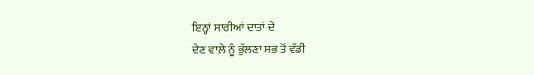ਇਨ੍ਹਾਂ ਸਾਰੀਆਂ ਦਾਤਾਂ ਦੇ
ਦੇਣ ਵਾਲ਼ੇ ਨੂੰ ਭੁੱਲਣਾ ਸਭ ਤੋਂ ਵੱਡੀ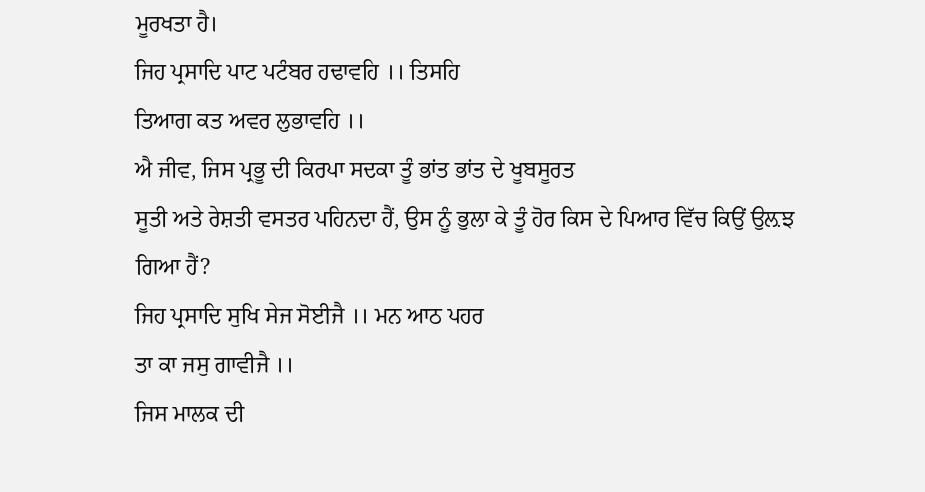ਮੂਰਖਤਾ ਹੈ।
ਜਿਹ ਪ੍ਰਸਾਦਿ ਪਾਟ ਪਟੰਬਰ ਹਢਾਵਹਿ ।। ਤਿਸਹਿ
ਤਿਆਗ ਕਤ ਅਵਰ ਲੁਭਾਵਹਿ ।।
ਐ ਜੀਵ, ਜਿਸ ਪ੍ਰਭੂ ਦੀ ਕਿਰਪਾ ਸਦਕਾ ਤੂੰ ਭਾਂਤ ਭਾਂਤ ਦੇ ਖੂਬਸੂਰਤ
ਸੂਤੀ ਅਤੇ ਰੇਸ਼ਤੀ ਵਸਤਰ ਪਹਿਨਦਾ ਹੈਂ, ਉਸ ਨੂੰ ਭੁਲਾ ਕੇ ਤੂੰ ਹੋਰ ਕਿਸ ਦੇ ਪਿਆਰ ਵਿੱਚ ਕਿਉਂ ਉਲ਼ਝ
ਗਿਆ ਹੈਂ?
ਜਿਹ ਪ੍ਰਸਾਦਿ ਸੁਖਿ ਸੇਜ ਸੋਈਜੈ ।। ਮਨ ਆਠ ਪਹਰ
ਤਾ ਕਾ ਜਸੁ ਗਾਵੀਜੈ ।।
ਜਿਸ ਮਾਲਕ ਦੀ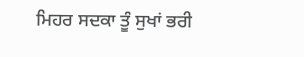ਮਿਹਰ ਸਦਕਾ ਤੂੰ ਸੁਖਾਂ ਭਰੀ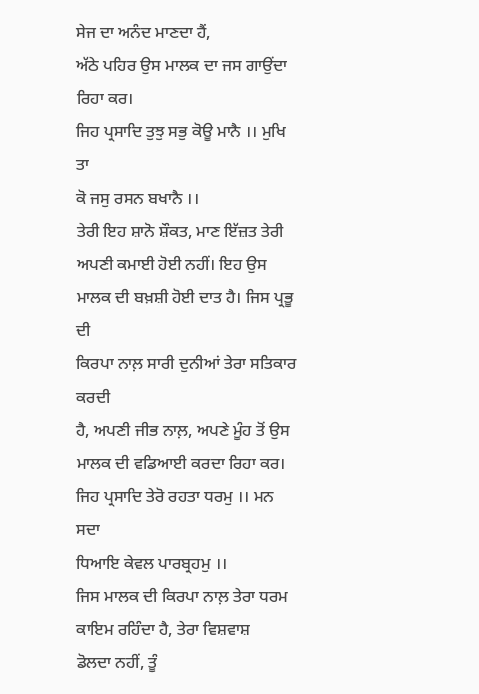ਸੇਜ ਦਾ ਅਨੰਦ ਮਾਣਦਾ ਹੈਂ,
ਅੱਠੇ ਪਹਿਰ ਉਸ ਮਾਲਕ ਦਾ ਜਸ ਗਾਉਂਦਾ ਰਿਹਾ ਕਰ।
ਜਿਹ ਪ੍ਰਸਾਦਿ ਤੁਝੁ ਸਭੁ ਕੋਊ ਮਾਨੈ ।। ਮੁਖਿ ਤਾ
ਕੋ ਜਸੁ ਰਸਨ ਬਖਾਨੈ ।।
ਤੇਰੀ ਇਹ ਸ਼ਾਨੋ ਸ਼ੌਕਤ, ਮਾਣ ਇੱਜ਼ਤ ਤੇਰੀ ਅਪਣੀ ਕਮਾਈ ਹੋਈ ਨਹੀਂ। ਇਹ ਉਸ
ਮਾਲਕ ਦੀ ਬਖ਼ਸ਼ੀ ਹੋਈ ਦਾਤ ਹੈ। ਜਿਸ ਪ੍ਰਭੂ ਦੀ
ਕਿਰਪਾ ਨਾਲ਼ ਸਾਰੀ ਦੁਨੀਆਂ ਤੇਰਾ ਸਤਿਕਾਰ ਕਰਦੀ
ਹੈ, ਅਪਣੀ ਜੀਭ ਨਾਲ਼, ਅਪਣੇ ਮੂੰਹ ਤੋਂ ਉਸ ਮਾਲਕ ਦੀ ਵਡਿਆਈ ਕਰਦਾ ਰਿਹਾ ਕਰ।
ਜਿਹ ਪ੍ਰਸਾਦਿ ਤੇਰੋ ਰਹਤਾ ਧਰਮੁ ।। ਮਨ ਸਦਾ
ਧਿਆਇ ਕੇਵਲ ਪਾਰਬ੍ਰਹਮੁ ।।
ਜਿਸ ਮਾਲਕ ਦੀ ਕਿਰਪਾ ਨਾਲ਼ ਤੇਰਾ ਧਰਮ ਕਾਇਮ ਰਹਿੰਦਾ ਹੈ, ਤੇਰਾ ਵਿਸ਼ਵਾਸ਼
ਡੋਲਦਾ ਨਹੀਂ, ਤੂੰ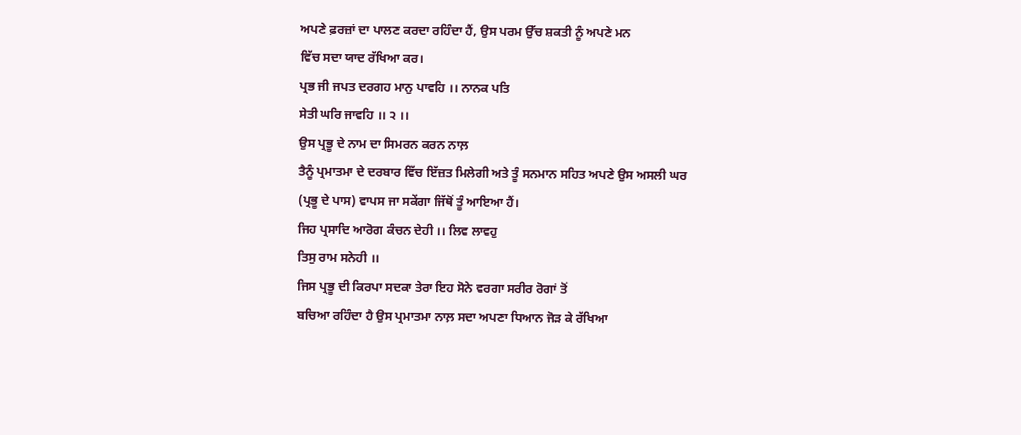ਅਪਣੇ ਫ਼ਰਜ਼ਾਂ ਦਾ ਪਾਲਣ ਕਰਦਾ ਰਹਿੰਦਾ ਹੈਂ, ਉਸ ਪਰਮ ਉੱਚ ਸ਼ਕਤੀ ਨੂੰ ਅਪਣੇ ਮਨ
ਵਿੱਚ ਸਦਾ ਯਾਦ ਰੱਖਿਆ ਕਰ।
ਪ੍ਰਭ ਜੀ ਜਪਤ ਦਰਗਹ ਮਾਨੁ ਪਾਵਹਿ ।। ਨਾਨਕ ਪਤਿ
ਸੇਤੀ ਘਰਿ ਜਾਵਹਿ ।। ੨ ।।
ਉਸ ਪ੍ਰਭੂ ਦੇ ਨਾਮ ਦਾ ਸਿਮਰਨ ਕਰਨ ਨਾਲ਼
ਤੈਨੂੰ ਪ੍ਰਮਾਤਮਾ ਦੇ ਦਰਬਾਰ ਵਿੱਚ ਇੱਜ਼ਤ ਮਿਲੇਗੀ ਅਤੇ ਤੂੰ ਸਨਮਾਨ ਸਹਿਤ ਅਪਣੇ ਉਸ ਅਸਲੀ ਘਰ
(ਪ੍ਰਭੂ ਦੇ ਪਾਸ) ਵਾਪਸ ਜਾ ਸਕੇਂਗਾ ਜਿੱਥੋਂ ਤੂੰ ਆਇਆ ਹੈਂ।
ਜਿਹ ਪ੍ਰਸਾਦਿ ਆਰੋਗ ਕੰਚਨ ਦੇਹੀ ।। ਲਿਵ ਲਾਵਹੁ
ਤਿਸੁ ਰਾਮ ਸਨੇਹੀ ।।
ਜਿਸ ਪ੍ਰਭੂ ਦੀ ਕਿਰਪਾ ਸਦਕਾ ਤੇਰਾ ਇਹ ਸੋਨੇ ਵਰਗਾ ਸਰੀਰ ਰੋਗਾਂ ਤੋਂ
ਬਚਿਆ ਰਹਿੰਦਾ ਹੈ ਉਸ ਪ੍ਰਮਾਤਮਾ ਨਾਲ਼ ਸਦਾ ਅਪਣਾ ਧਿਆਨ ਜੋੜ ਕੇ ਰੱਖਿਆ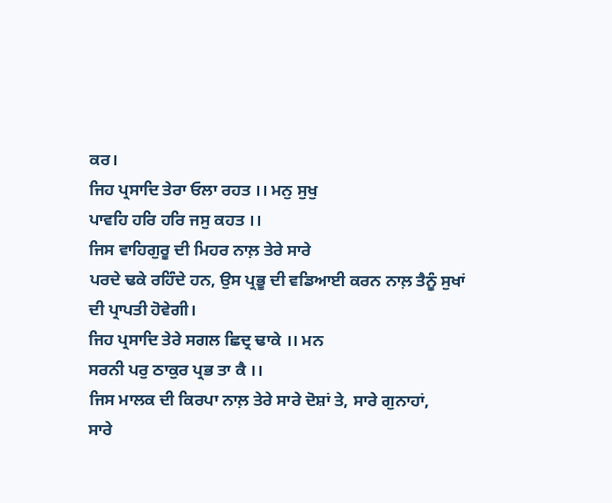ਕਰ।
ਜਿਹ ਪ੍ਰਸਾਦਿ ਤੇਰਾ ਓਲਾ ਰਹਤ ।। ਮਨੁ ਸੁਖੁ
ਪਾਵਹਿ ਹਰਿ ਹਰਿ ਜਸੁ ਕਹਤ ।।
ਜਿਸ ਵਾਹਿਗੁਰੂ ਦੀ ਮਿਹਰ ਨਾਲ਼ ਤੇਰੇ ਸਾਰੇ
ਪਰਦੇ ਢਕੇ ਰਹਿੰਦੇ ਹਨ, ਉਸ ਪ੍ਰਭੂ ਦੀ ਵਡਿਆਈ ਕਰਨ ਨਾਲ਼ ਤੈਨੂੰ ਸੁਖਾਂ ਦੀ ਪ੍ਰਾਪਤੀ ਹੋਵੇਗੀ।
ਜਿਹ ਪ੍ਰਸਾਦਿ ਤੇਰੇ ਸਗਲ ਛਿਦ੍ਰ ਢਾਕੇ ।। ਮਨ
ਸਰਨੀ ਪਰੁ ਠਾਕੁਰ ਪ੍ਰਭ ਤਾ ਕੈ ।।
ਜਿਸ ਮਾਲਕ ਦੀ ਕਿਰਪਾ ਨਾਲ਼ ਤੇਰੇ ਸਾਰੇ ਦੋਸ਼ਾਂ ਤੇ, ਸਾਰੇ ਗੁਨਾਹਾਂ,
ਸਾਰੇ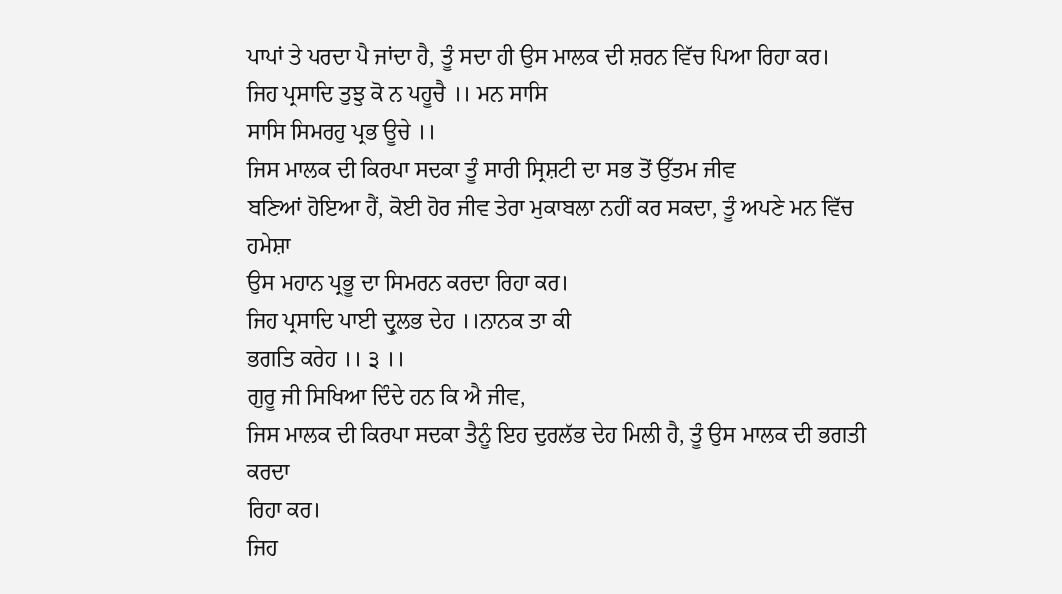ਪਾਪਾਂ ਤੇ ਪਰਦਾ ਪੈ ਜਾਂਦਾ ਹੈ, ਤੂੰ ਸਦਾ ਹੀ ਉਸ ਮਾਲਕ ਦੀ ਸ਼ਰਨ ਵਿੱਚ ਪਿਆ ਰਿਹਾ ਕਰ।
ਜਿਹ ਪ੍ਰਸਾਦਿ ਤੁਝੁ ਕੋ ਨ ਪਹੂਚੈ ।। ਮਨ ਸਾਸਿ
ਸਾਸਿ ਸਿਮਰਹੁ ਪ੍ਰਭ ਊਚੇ ।।
ਜਿਸ ਮਾਲਕ ਦੀ ਕਿਰਪਾ ਸਦਕਾ ਤੂੰ ਸਾਰੀ ਸ੍ਰਿਸ਼ਟੀ ਦਾ ਸਭ ਤੋਂ ਉੱਤਮ ਜੀਵ
ਬਣਿਆਂ ਹੋਇਆ ਹੈਂ, ਕੋਈ ਹੋਰ ਜੀਵ ਤੇਰਾ ਮੁਕਾਬਲਾ ਨਹੀਂ ਕਰ ਸਕਦਾ, ਤੂੰ ਅਪਣੇ ਮਨ ਵਿੱਚ ਹਮੇਸ਼ਾ
ਉਸ ਮਹਾਨ ਪ੍ਰਭੂ ਦਾ ਸਿਮਰਨ ਕਰਦਾ ਰਿਹਾ ਕਰ।
ਜਿਹ ਪ੍ਰਸਾਦਿ ਪਾਈ ਦ੍ਰੁਲਭ ਦੇਹ ।।ਨਾਨਕ ਤਾ ਕੀ
ਭਗਤਿ ਕਰੇਹ ।। ੩ ।।
ਗੁਰੂ ਜੀ ਸਿਖਿਆ ਦਿੰਦੇ ਹਨ ਕਿ ਐ ਜੀਵ,
ਜਿਸ ਮਾਲਕ ਦੀ ਕਿਰਪਾ ਸਦਕਾ ਤੈਨੂੰ ਇਹ ਦੁਰਲੱਭ ਦੇਹ ਮਿਲੀ ਹੈ, ਤੂੰ ਉਸ ਮਾਲਕ ਦੀ ਭਗਤੀ ਕਰਦਾ
ਰਿਹਾ ਕਰ।
ਜਿਹ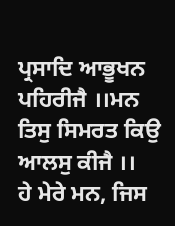ਪ੍ਰਸਾਦਿ ਆਭੂਖਨ ਪਹਿਰੀਜੈ ।।ਮਨ ਤਿਸੁ ਸਿਮਰਤ ਕਿਉ ਆਲਸੁ ਕੀਜੈ ।।
ਹੇ ਮੇਰੇ ਮਨ, ਜਿਸ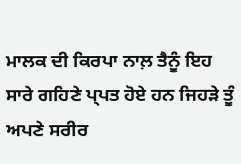ਮਾਲਕ ਦੀ ਕਿਰਪਾ ਨਾਲ਼ ਤੈਨੂੰ ਇਹ ਸਾਰੇ ਗਹਿਣੇ ਪ੍ਪਤ ਹੋਏ ਹਨ ਜਿਹੜੇ ਤੂੰ ਅਪਣੇ ਸਰੀਰ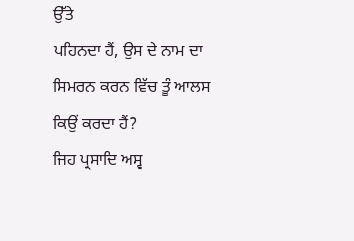ਉੱਤੇ
ਪਹਿਨਦਾ ਹੈਂ, ਉਸ ਦੇ ਨਾਮ ਦਾ ਸਿਮਰਨ ਕਰਨ ਵਿੱਚ ਤੂੰ ਆਲਸ ਕਿਉਂ ਕਰਦਾ ਹੈਂ?
ਜਿਹ ਪ੍ਰਸਾਦਿ ਅਸ੍ਵ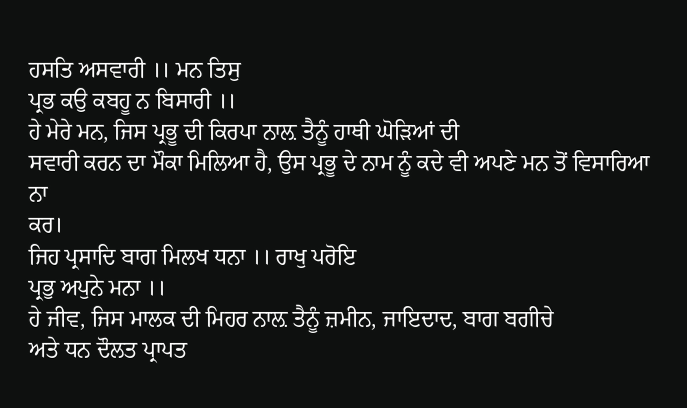ਹਸਤਿ ਅਸਵਾਰੀ ।। ਮਨ ਤਿਸੁ
ਪ੍ਰਭ ਕਉ ਕਬਹੂ ਨ ਬਿਸਾਰੀ ।।
ਹੇ ਮੇਰੇ ਮਨ, ਜਿਸ ਪ੍ਰਭੂ ਦੀ ਕਿਰਪਾ ਨਾਲ਼ ਤੈਨੂੰ ਹਾਥੀ ਘੋੜਿਆਂ ਦੀ
ਸਵਾਰੀ ਕਰਨ ਦਾ ਮੌਕਾ ਮਿਲਿਆ ਹੈ, ਉਸ ਪ੍ਰਭੂ ਦੇ ਨਾਮ ਨੂੰ ਕਦੇ ਵੀ ਅਪਣੇ ਮਨ ਤੋਂ ਵਿਸਾਰਿਆ ਨਾ
ਕਰ।
ਜਿਹ ਪ੍ਰਸਾਦਿ ਬਾਗ ਮਿਲਖ ਧਨਾ ।। ਰਾਖੁ ਪਰੋਇ
ਪ੍ਰਭੁ ਅਪੁਨੇ ਮਨਾ ।।
ਹੇ ਜੀਵ, ਜਿਸ ਮਾਲਕ ਦੀ ਮਿਹਰ ਨਾਲ਼ ਤੈਨੂੰ ਜ਼ਮੀਨ, ਜਾਇਦਾਦ, ਬਾਗ ਬਗੀਚੇ
ਅਤੇ ਧਨ ਦੌਲਤ ਪ੍ਰਾਪਤ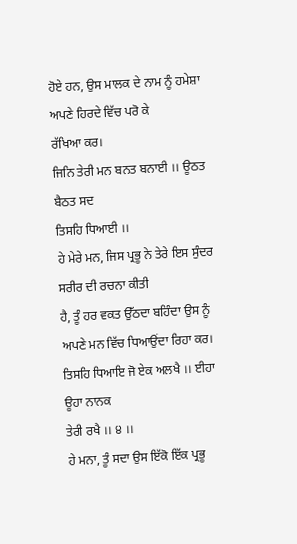ਹੋਏ ਹਨ, ਉਸ ਮਾਲਕ ਦੇ ਨਾਮ ਨੂੰ ਹਮੇਸ਼ਾ ਅਪਣੇ ਹਿਰਦੇ ਵਿੱਚ ਪਰੋ ਕੇ
ਰੱਖਿਆ ਕਰ।
ਜਿਨਿ ਤੇਰੀ ਮਨ ਬਨਤ ਬਨਾਈ ।। ਊਠਤ ਬੈਠਤ ਸਦ
ਤਿਸਹਿ ਧਿਆਈ ।।
ਹੇ ਮੇਰੇ ਮਨ, ਜਿਸ ਪ੍ਰਭੂ ਨੇ ਤੇਰੇ ਇਸ ਸੁੰਦਰ ਸਰੀਰ ਦੀ ਰਚਨਾ ਕੀਤੀ
ਹੈ, ਤੂੰ ਹਰ ਵਕਤ ਉੱਠਦਾ ਬਹਿੰਦਾ ਉਸ ਨੂੰ ਅਪਣੇ ਮਨ ਵਿੱਚ ਧਿਆਉਂਦਾ ਰਿਹਾ ਕਰ।
ਤਿਸਹਿ ਧਿਆਇ ਜੋ ਏਕ ਅਲਖੈ ।। ਈਹਾ ਊਹਾ ਨਾਨਕ
ਤੇਰੀ ਰਖੈ ।। ੪ ।।
ਹੇ ਮਨਾ, ਤੂੰ ਸਦਾ ਉਸ ਇੱਕੋ ਇੱਕ ਪ੍ਰਭੂ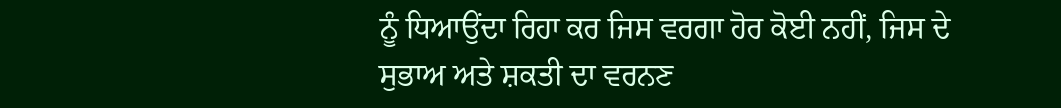ਨੂੰ ਧਿਆਉਂਦਾ ਰਿਹਾ ਕਰ ਜਿਸ ਵਰਗਾ ਹੋਰ ਕੋਈ ਨਹੀਂ, ਜਿਸ ਦੇ ਸੁਭਾਅ ਅਤੇ ਸ਼ਕਤੀ ਦਾ ਵਰਨਣ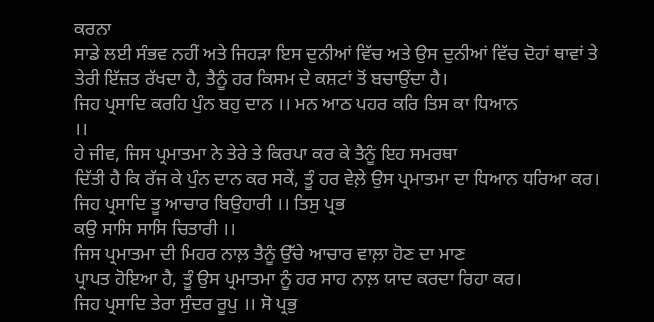ਕਰਨਾ
ਸਾਡੇ ਲਈ ਸੰਭਵ ਨਹੀਂ ਅਤੇ ਜਿਹੜਾ ਇਸ ਦੁਨੀਆਂ ਵਿੱਚ ਅਤੇ ਉਸ ਦੁਨੀਆਂ ਵਿੱਚ ਦੋਹਾਂ ਥਾਵਾਂ ਤੇ
ਤੇਰੀ ਇੱਜ਼ਤ ਰੱਖਦਾ ਹੈ, ਤੈਨੂੰ ਹਰ ਕਿਸਮ ਦੇ ਕਸ਼ਟਾਂ ਤੋਂ ਬਚਾਉਂਦਾ ਹੈ।
ਜਿਹ ਪ੍ਰਸਾਦਿ ਕਰਹਿ ਪੁੰਨ ਬਹੁ ਦਾਨ ।। ਮਨ ਆਠ ਪਹਰ ਕਰਿ ਤਿਸ ਕਾ ਧਿਆਨ
।।
ਹੇ ਜੀਵ, ਜਿਸ ਪ੍ਰਮਾਤਮਾ ਨੇ ਤੇਰੇ ਤੇ ਕਿਰਪਾ ਕਰ ਕੇ ਤੈਨੂੰ ਇਹ ਸਮਰਥਾ
ਦਿੱਤੀ ਹੈ ਕਿ ਰੱਜ ਕੇ ਪੁੰਨ ਦਾਨ ਕਰ ਸਕੇਂ, ਤੂੰ ਹਰ ਵੇਲ਼ੇ ਉਸ ਪ੍ਰਮਾਤਮਾ ਦਾ ਧਿਆਨ ਧਰਿਆ ਕਰ।
ਜਿਹ ਪ੍ਰਸਾਦਿ ਤੂ ਆਚਾਰ ਬਿਉਹਾਰੀ ।। ਤਿਸੁ ਪ੍ਰਭ
ਕਉ ਸਾਸਿ ਸਾਸਿ ਚਿਤਾਰੀ ।।
ਜਿਸ ਪ੍ਰਮਾਤਮਾ ਦੀ ਮਿਹਰ ਨਾਲ਼ ਤੈਨੂੰ ਉੱਚੇ ਆਚਾਰ ਵਾਲ਼ਾ ਹੋਣ ਦਾ ਮਾਣ
ਪ੍ਰਾਪਤ ਹੋਇਆ ਹੈ, ਤੂੰ ਉਸ ਪ੍ਰਮਾਤਮਾ ਨੂੰ ਹਰ ਸਾਹ ਨਾਲ਼ ਯਾਦ ਕਰਦਾ ਰਿਹਾ ਕਰ।
ਜਿਹ ਪ੍ਰਸਾਦਿ ਤੇਰਾ ਸੁੰਦਰ ਰੂਪੁ ।। ਸੋ ਪ੍ਰਭੁ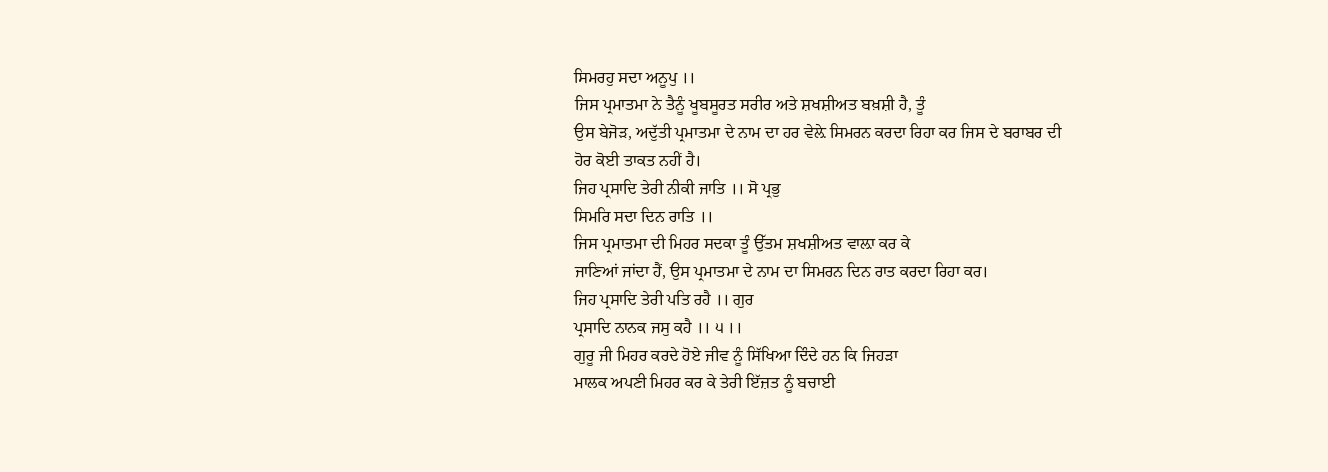ਸਿਮਰਹੁ ਸਦਾ ਅਨੂਪੁ ।।
ਜਿਸ ਪ੍ਰਮਾਤਮਾ ਨੇ ਤੈਨੂੰ ਖੂਬਸੂਰਤ ਸਰੀਰ ਅਤੇ ਸ਼ਖਸ਼ੀਅਤ ਬਖ਼ਸ਼ੀ ਹੈ, ਤੂੰ
ਉਸ ਬੇਜੋੜ, ਅਦੁੱਤੀ ਪ੍ਰਮਾਤਮਾ ਦੇ ਨਾਮ ਦਾ ਹਰ ਵੇਲ਼ੇ ਸਿਮਰਨ ਕਰਦਾ ਰਿਹਾ ਕਰ ਜਿਸ ਦੇ ਬਰਾਬਰ ਦੀ
ਹੋਰ ਕੋਈ ਤਾਕਤ ਨਹੀਂ ਹੈ।
ਜਿਹ ਪ੍ਰਸਾਦਿ ਤੇਰੀ ਨੀਕੀ ਜਾਤਿ ।। ਸੋ ਪ੍ਰਭੁ
ਸਿਮਰਿ ਸਦਾ ਦਿਨ ਰਾਤਿ ।।
ਜਿਸ ਪ੍ਰਮਾਤਮਾ ਦੀ ਮਿਹਰ ਸਦਕਾ ਤੂੰ ਉੱਤਮ ਸ਼ਖਸ਼ੀਅਤ ਵਾਲ਼ਾ ਕਰ ਕੇ
ਜਾਣਿਆਂ ਜਾਂਦਾ ਹੈਂ, ਉਸ ਪ੍ਰਮਾਤਮਾ ਦੇ ਨਾਮ ਦਾ ਸਿਮਰਨ ਦਿਨ ਰਾਤ ਕਰਦਾ ਰਿਹਾ ਕਰ।
ਜਿਹ ਪ੍ਰਸਾਦਿ ਤੇਰੀ ਪਤਿ ਰਹੈ ।। ਗੁਰ
ਪ੍ਰਸਾਦਿ ਨਾਨਕ ਜਸੁ ਕਹੈ ।। ੫ ।।
ਗੁਰੂ ਜੀ ਮਿਹਰ ਕਰਦੇ ਹੋਏ ਜੀਵ ਨੂੰ ਸਿੱਖਿਆ ਦਿੰਦੇ ਹਨ ਕਿ ਜਿਹੜਾ
ਮਾਲਕ ਅਪਣੀ ਮਿਹਰ ਕਰ ਕੇ ਤੇਰੀ ਇੱਜ਼ਤ ਨੂੰ ਬਚਾਈ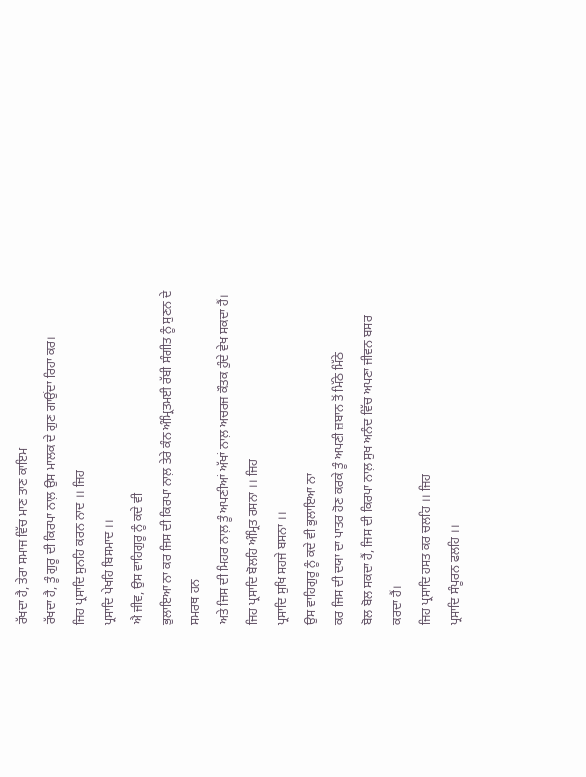ਰੱਖਦਾ ਹੈ, ਤੇਰਾ ਸਮਾਜ ਵਿੱਚ ਮਾਣ ਤਾਣ ਕਾਇਮ
ਰੱਖਦਾ ਹੈ, ਤੂੰ ਗੁਰੂ ਦੀ ਕਿਰਪਾ ਨਾਲ਼ ਉਸ ਮਾਲਕ ਦੇ ਗੁਣ ਗਾਉਂਦਾ ਰਿਹਾ ਕਰ।
ਜਿਹ ਪ੍ਰਸਾਦਿ ਸੁਨਹਿ ਕਰਨ ਨਾਦ ।। ਜਿਹ
ਪ੍ਰਸਾਦਿ ਪੇਖਹਿ ਬਿਸਮਾਦ ।।
ਐ ਜੀਵ, ਉਸ ਵਾਹਿਗੁਰੂ ਨੂੰ ਕਦੇ ਵੀ
ਭੁਲਾਇਆ ਨਾ ਕਰ ਜਿਸ ਦੀ ਕਿਰਪਾ ਨਾਲ਼ ਤੇਰੇ ਕੰਨ ਅੰਮ੍ਰਿਤਮਈ ਰੱਬੀ ਸੰਗੀਤ ਨੂੰ ਸੁਣਨ ਦੇ ਸਮਰਥ ਹਨ
ਅਤੇ ਜਿਸ ਦੀ ਮਿਹਰ ਨਾਲ਼ ਤੂੰ ਅਪਣੀਆਂ ਅੱਖਾਂ ਨਾਲ਼ ਅਚਰਜ ਕੌਤਕ ਹੁੰਦੇ ਵੇਖ ਸਕਦਾ ਹੈਂ।
ਜਿਹ ਪ੍ਰਸਾਦਿ ਬੋਲਹਿ ਅੰਮ੍ਰਿਤ ਰਸਨਾ ।। ਜਿਹ
ਪ੍ਰਸਾਦਿ ਸੁਖਿ ਸਹਜੇ ਬਸਨਾ ।।
ਉਸ ਵਾਹਿਗੁਰੂ ਨੂੰ ਕਦੇ ਵੀ ਭੁਲਾਇਆ ਨਾ
ਕਰ ਜਿਸ ਦੀ ਦਯਾ ਦਾ ਪਾਤਰ ਹੋਣ ਕਰਕੇ ਤੂੰ ਅਪਣੀ ਜ਼ਬਾਨ ਤੋਂ ਮਿੱਠੇ ਮਿੱਠੇ
ਬੋਲ ਬੋਲ ਸਕਦਾ ਹੈਂ, ਜਿਸ ਦੀ ਕਿਰਪਾ ਨਾਲ਼ ਸੁਖ ਅਨੰਦ ਵਿੱਚ ਅਪਣਾ ਜੀਵਨ ਬਸਰ ਕਰਦਾ ਹੈਂ।
ਜਿਹ ਪ੍ਰਸਾਦਿ ਹਸਤ ਕਰ ਚਲਹਿ ।। ਜਿਹ
ਪ੍ਰਸਾਦਿ ਸੰਪੂਰਨ ਫਲਹਿ ।।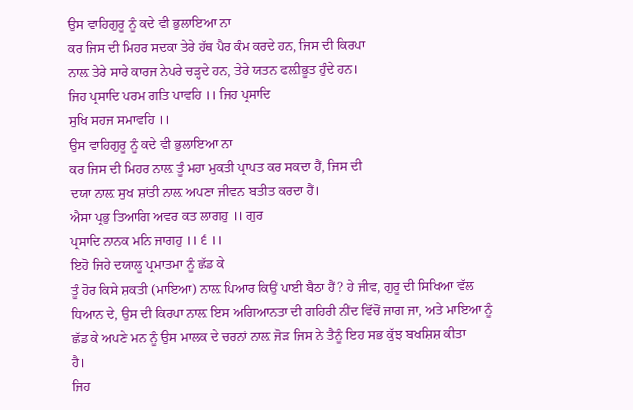ਉਸ ਵਾਹਿਗੁਰੂ ਨੂੰ ਕਦੇ ਵੀ ਭੁਲਾਇਆ ਨਾ
ਕਰ ਜਿਸ ਦੀ ਮਿਹਰ ਸਦਕਾ ਤੇਰੇ ਹੱਥ ਪੈਰ ਕੰਮ ਕਰਦੇ ਹਨ, ਜਿਸ ਦੀ ਕਿਰਪਾ
ਨਾਲ਼ ਤੇਰੇ ਸਾਰੇ ਕਾਰਜ ਨੇਪਰੇ ਚੜ੍ਹਦੇ ਹਨ, ਤੇਰੇ ਯਤਨ ਫਲ਼ੀਭੂਤ ਹੁੰਦੇ ਹਨ।
ਜਿਹ ਪ੍ਰਸਾਦਿ ਪਰਮ ਗਤਿ ਪਾਵਹਿ ।। ਜਿਹ ਪ੍ਰਸਾਦਿ
ਸੁਖਿ ਸਹਜ ਸਮਾਵਹਿ ।।
ਉਸ ਵਾਹਿਗੁਰੂ ਨੂੰ ਕਦੇ ਵੀ ਭੁਲਾਇਆ ਨਾ
ਕਰ ਜਿਸ ਦੀ ਮਿਹਰ ਨਾਲ਼ ਤੂੰ ਮਹਾ ਮੁਕਤੀ ਪ੍ਰਾਪਤ ਕਰ ਸਕਦਾ ਹੈਂ, ਜਿਸ ਦੀ
ਦਯਾ ਨਾਲ਼ ਸੁਖ ਸ਼ਾਂਤੀ ਨਾਲ਼ ਅਪਣਾ ਜੀਵਨ ਬਤੀਤ ਕਰਦਾ ਹੈਂ।
ਐਸਾ ਪ੍ਰਭੁ ਤਿਆਗਿ ਅਵਰ ਕਤ ਲਾਗਹੁ ।। ਗੁਰ
ਪ੍ਰਸਾਦਿ ਨਾਨਕ ਮਨਿ ਜਾਗਹੁ ।। ੬ ।।
ਇਹੋ ਜਿਹੇ ਦਯਾਲੂ ਪ੍ਰਮਾਤਮਾ ਨੂੰ ਛੱਡ ਕੇ
ਤੂੰ ਹੋਰ ਕਿਸੇ ਸ਼ਕਤੀ (ਮਾਇਆ) ਨਾਲ਼ ਪਿਆਰ ਕਿਉਂ ਪਾਈ ਬੈਠਾ ਹੈਂ? ਹੇ ਜੀਵ, ਗੁਰੂ ਦੀ ਸਿਖਿਆ ਵੱਲ
ਧਿਆਨ ਦੇ, ਉਸ ਦੀ ਕਿਰਪਾ ਨਾਲ਼ ਇਸ ਅਗਿਆਨਤਾ ਦੀ ਗਹਿਰੀ ਨੀਂਦ ਵਿੱਚੋਂ ਜਾਗ ਜਾ, ਅਤੇ ਮਾਇਆ ਨੂੰ
ਛੱਡ ਕੇ ਅਪਣੇ ਮਨ ਨੂੰ ਉਸ ਮਾਲਕ ਦੇ ਚਰਨਾਂ ਨਾਲ਼ ਜੋੜ ਜਿਸ ਨੇ ਤੈਨੂੰ ਇਹ ਸਭ ਕੁੱਝ ਬਖਸ਼ਿਸ਼ ਕੀਤਾ
ਹੈ।
ਜਿਹ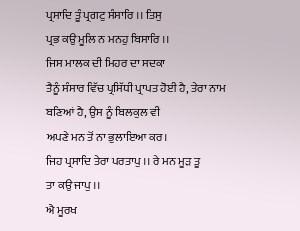ਪ੍ਰਸਾਦਿ ਤੂੰ ਪ੍ਰਗਟੁ ਸੰਸਾਰਿ ।। ਤਿਸੁ
ਪ੍ਰਭ ਕਉ ਮੂਲਿ ਨ ਮਨਹੁ ਬਿਸਾਰਿ ।।
ਜਿਸ ਮਾਲਕ ਦੀ ਮਿਹਰ ਦਾ ਸਦਕਾ
ਤੈਨੂੰ ਸੰਸਾਰ ਵਿੱਚ ਪ੍ਰਸਿੱਧੀ ਪ੍ਰਾਪਤ ਹੋਈ ਹੈ, ਤੇਰਾ ਨਾਮ ਬਣਿਆਂ ਹੈ, ਉਸ ਨੂੰ ਬਿਲਕੁਲ ਵੀ
ਅਪਣੇ ਮਨ ਤੋਂ ਨਾ ਭੁਲਾਇਆ ਕਰ।
ਜਿਹ ਪ੍ਰਸਾਦਿ ਤੇਰਾ ਪਰਤਾਪੁ ।। ਰੇ ਮਨ ਮੂੜ ਤੂ
ਤਾ ਕਉ ਜਾਪੁ ।।
ਐ ਮੂਰਖ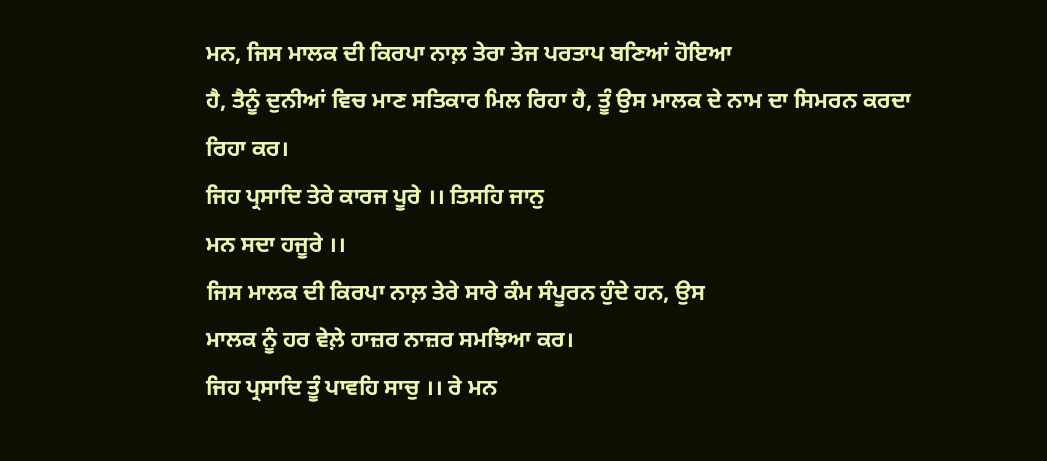ਮਨ, ਜਿਸ ਮਾਲਕ ਦੀ ਕਿਰਪਾ ਨਾਲ਼ ਤੇਰਾ ਤੇਜ ਪਰਤਾਪ ਬਣਿਆਂ ਹੋਇਆ
ਹੈ, ਤੈਨੂੰ ਦੁਨੀਆਂ ਵਿਚ ਮਾਣ ਸਤਿਕਾਰ ਮਿਲ ਰਿਹਾ ਹੈ, ਤੂੰ ਉਸ ਮਾਲਕ ਦੇ ਨਾਮ ਦਾ ਸਿਮਰਨ ਕਰਦਾ
ਰਿਹਾ ਕਰ।
ਜਿਹ ਪ੍ਰਸਾਦਿ ਤੇਰੇ ਕਾਰਜ ਪੂਰੇ ।। ਤਿਸਹਿ ਜਾਨੁ
ਮਨ ਸਦਾ ਹਜੂਰੇ ।।
ਜਿਸ ਮਾਲਕ ਦੀ ਕਿਰਪਾ ਨਾਲ਼ ਤੇਰੇ ਸਾਰੇ ਕੰਮ ਸੰਪੂਰਨ ਹੁੰਦੇ ਹਨ, ਉਸ
ਮਾਲਕ ਨੂੰ ਹਰ ਵੇਲ਼ੇ ਹਾਜ਼ਰ ਨਾਜ਼ਰ ਸਮਝਿਆ ਕਰ।
ਜਿਹ ਪ੍ਰਸਾਦਿ ਤੂੰ ਪਾਵਹਿ ਸਾਚੁ ।। ਰੇ ਮਨ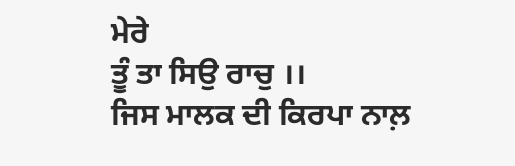ਮੇਰੇ
ਤੂੰ ਤਾ ਸਿਉ ਰਾਚੁ ।।
ਜਿਸ ਮਾਲਕ ਦੀ ਕਿਰਪਾ ਨਾਲ਼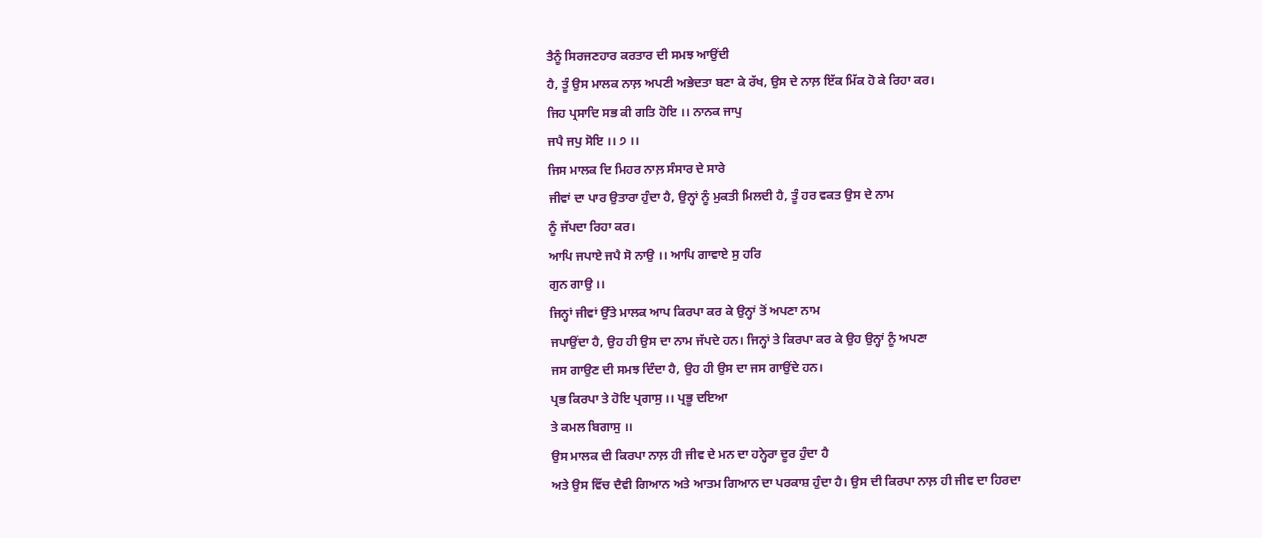ਤੈਨੂੰ ਸਿਰਜਣਹਾਰ ਕਰਤਾਰ ਦੀ ਸਮਝ ਆਉਂਦੀ
ਹੈ, ਤੂੰ ਉਸ ਮਾਲਕ ਨਾਲ਼ ਅਪਣੀ ਅਭੇਦਤਾ ਬਣਾ ਕੇ ਰੱਖ, ਉਸ ਦੇ ਨਾਲ਼ ਇੱਕ ਮਿੱਕ ਹੋ ਕੇ ਰਿਹਾ ਕਰ।
ਜਿਹ ਪ੍ਰਸਾਦਿ ਸਭ ਕੀ ਗਤਿ ਹੋਇ ।। ਨਾਨਕ ਜਾਪੁ
ਜਪੈ ਜਪੁ ਸੋਇ ।। ੭ ।।
ਜਿਸ ਮਾਲਕ ਦਿ ਮਿਹਰ ਨਾਲ਼ ਸੰਸਾਰ ਦੇ ਸਾਰੇ
ਜੀਵਾਂ ਦਾ ਪਾਰ ਉਤਾਰਾ ਹੁੰਦਾ ਹੈ, ਉਨ੍ਹਾਂ ਨੂੰ ਮੁਕਤੀ ਮਿਲਦੀ ਹੈ, ਤੂੰ ਹਰ ਵਕਤ ਉਸ ਦੇ ਨਾਮ
ਨੂੰ ਜੱਪਦਾ ਰਿਹਾ ਕਰ।
ਆਪਿ ਜਪਾਏ ਜਪੈ ਸੋ ਨਾਉ ।। ਆਪਿ ਗਾਵਾਏ ਸੁ ਹਰਿ
ਗੁਨ ਗਾਉ ।।
ਜਿਨ੍ਹਾਂ ਜੀਵਾਂ ਉੱਤੇ ਮਾਲਕ ਆਪ ਕਿਰਪਾ ਕਰ ਕੇ ਉਨ੍ਹਾਂ ਤੋਂ ਅਪਣਾ ਨਾਮ
ਜਪਾਉਂਦਾ ਹੈ, ਉਹ ਹੀ ਉਸ ਦਾ ਨਾਮ ਜੱਪਦੇ ਹਨ। ਜਿਨ੍ਹਾਂ ਤੇ ਕਿਰਪਾ ਕਰ ਕੇ ਉਹ ਉਨ੍ਹਾਂ ਨੂੰ ਅਪਣਾ
ਜਸ ਗਾਉਣ ਦੀ ਸਮਝ ਦਿੰਦਾ ਹੈ, ਉਹ ਹੀ ਉਸ ਦਾ ਜਸ ਗਾਉਂਦੇ ਹਨ।
ਪ੍ਰਭ ਕਿਰਪਾ ਤੇ ਹੋਇ ਪ੍ਰਗਾਸੁ ।। ਪ੍ਰਭੂ ਦਇਆ
ਤੇ ਕਮਲ ਬਿਗਾਸੁ ।।
ਉਸ ਮਾਲਕ ਦੀ ਕਿਰਪਾ ਨਾਲ਼ ਹੀ ਜੀਵ ਦੇ ਮਨ ਦਾ ਹਨ੍ਹੇਰਾ ਦੂਰ ਹੁੰਦਾ ਹੈ
ਅਤੇ ਉਸ ਵਿੱਚ ਦੈਵੀ ਗਿਆਨ ਅਤੇ ਆਤਮ ਗਿਆਨ ਦਾ ਪਰਕਾਸ਼ ਹੁੰਦਾ ਹੈ। ਉਸ ਦੀ ਕਿਰਪਾ ਨਾਲ਼ ਹੀ ਜੀਵ ਦਾ ਹਿਰਦਾ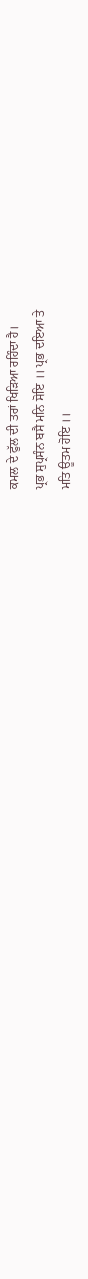ਕਮਲ ਦੇ ਫੁੱਲ ਦੀ ਤਰਾਂ ਖਿੜਿਆ ਰਹਿੰਦਾ ਹੈ।
ਪ੍ਰਭ ਸੁਪ੍ਰਸੰਨ ਬਸੈ ਮਨਿ ਸੋਇ ।। ਪ੍ਰਭ ਦਇਆ ਤੇ
ਮਤਿ ਊਤਮ ਹੋਇ ।।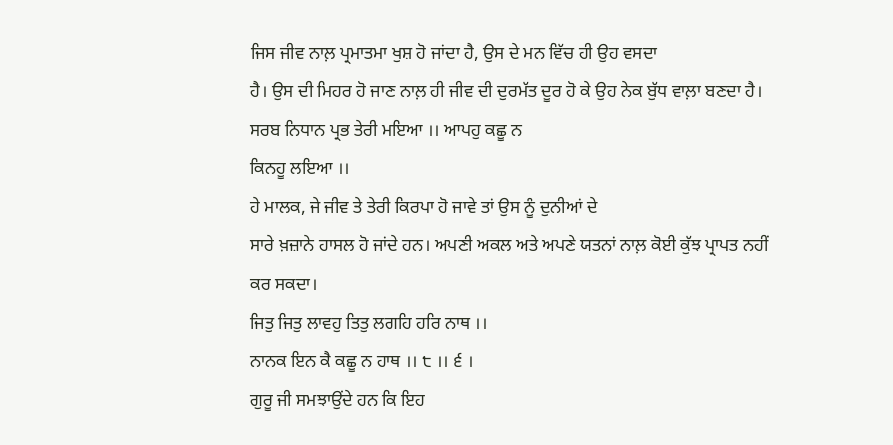ਜਿਸ ਜੀਵ ਨਾਲ਼ ਪ੍ਰਮਾਤਮਾ ਖੁਸ਼ ਹੋ ਜਾਂਦਾ ਹੈ, ਉਸ ਦੇ ਮਨ ਵਿੱਚ ਹੀ ਉਹ ਵਸਦਾ
ਹੈ। ਉਸ ਦੀ ਮਿਹਰ ਹੋ ਜਾਣ ਨਾਲ਼ ਹੀ ਜੀਵ ਦੀ ਦੁਰਮੱਤ ਦੂਰ ਹੋ ਕੇ ਉਹ ਨੇਕ ਬੁੱਧ ਵਾਲ਼ਾ ਬਣਦਾ ਹੈ।
ਸਰਬ ਨਿਧਾਨ ਪ੍ਰਭ ਤੇਰੀ ਮਇਆ ।। ਆਪਹੁ ਕਛੂ ਨ
ਕਿਨਹੂ ਲਇਆ ।।
ਹੇ ਮਾਲਕ, ਜੇ ਜੀਵ ਤੇ ਤੇਰੀ ਕਿਰਪਾ ਹੋ ਜਾਵੇ ਤਾਂ ਉਸ ਨੂੰ ਦੁਨੀਆਂ ਦੇ
ਸਾਰੇ ਖ਼ਜ਼ਾਨੇ ਹਾਸਲ ਹੋ ਜਾਂਦੇ ਹਨ। ਅਪਣੀ ਅਕਲ ਅਤੇ ਅਪਣੇ ਯਤਨਾਂ ਨਾਲ਼ ਕੋਈ ਕੁੱਝ ਪ੍ਰਾਪਤ ਨਹੀਂ
ਕਰ ਸਕਦਾ।
ਜਿਤੁ ਜਿਤੁ ਲਾਵਹੁ ਤਿਤੁ ਲਗਹਿ ਹਰਿ ਨਾਥ ।।
ਨਾਨਕ ਇਨ ਕੈ ਕਛੂ ਨ ਹਾਥ ।। ੮ ।। ੬ ।
ਗੁਰੂ ਜੀ ਸਮਝਾਉਂਦੇ ਹਨ ਕਿ ਇਹ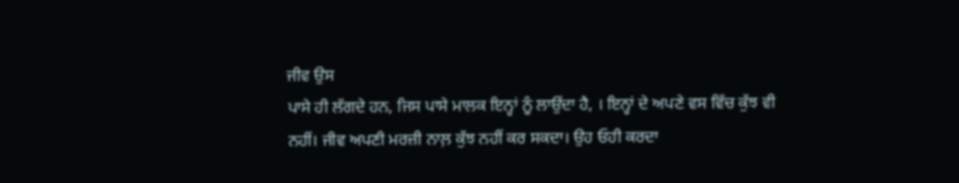ਜੀਵ ਉਸ
ਪਾਸੇ ਹੀ ਲੱਗਦੇ ਹਨ, ਜਿਸ ਪਾਸੇ ਮਾਲਕ ਇਨ੍ਹਾਂ ਨੂੰ ਲਾਉਂਦਾ ਹੈ, । ਇਨ੍ਹਾਂ ਦੇ ਅਪਣੇ ਵਸ ਵਿੱਚ ਕੁੱਝ ਵੀ
ਨਹੀਂ। ਜੀਵ ਅਪਣੀ ਮਰਜ਼ੀ ਨਾਲ਼ ਕੁੱਝ ਨਹੀਂ ਕਰ ਸਕਦਾ। ਉਹ ਓਹੀ ਕਰਦਾ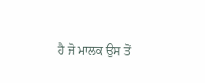ਹੈ ਜੋ ਮਾਲਕ ਉਸ ਤੋਂ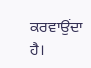ਕਰਵਾਉਂਦਾ ਹੈ।